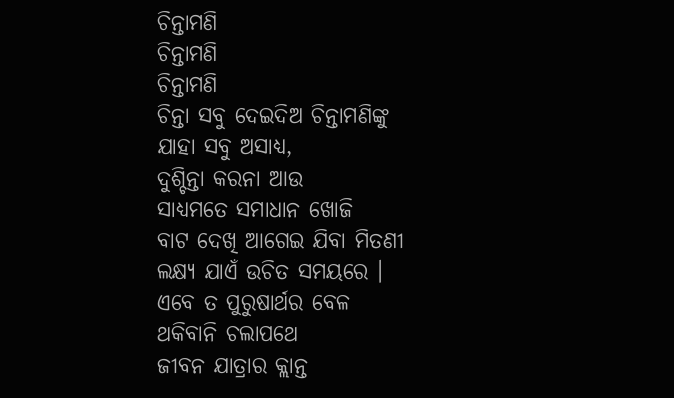ଚିନ୍ତାମଣି
ଚିନ୍ତାମଣି
ଚିନ୍ତାମଣି
ଚିନ୍ତା ସବୁ ଦେଇଦିଅ ଚିନ୍ତାମଣିଙ୍କୁ
ଯାହା ସବୁ ଅସାଧ୍ୟ,
ଦୁଶ୍ଚିନ୍ତା କରନା ଆଉ
ସାଧ୍ୟମତେ ସମାଧାନ ଖୋଜି
ବାଟ ଦେଖି ଆଗେଇ ଯିବା ମିତଣୀ
ଲକ୍ଷ୍ୟ ଯାଏଁ ଉଚିତ ସମୟରେ ।
ଏବେ ତ ପୁରୁଷାର୍ଥର ବେଳ
ଥକିବାନି ଚଲାପଥେ
ଜୀବନ ଯାତ୍ରାର କ୍ଲାନ୍ତ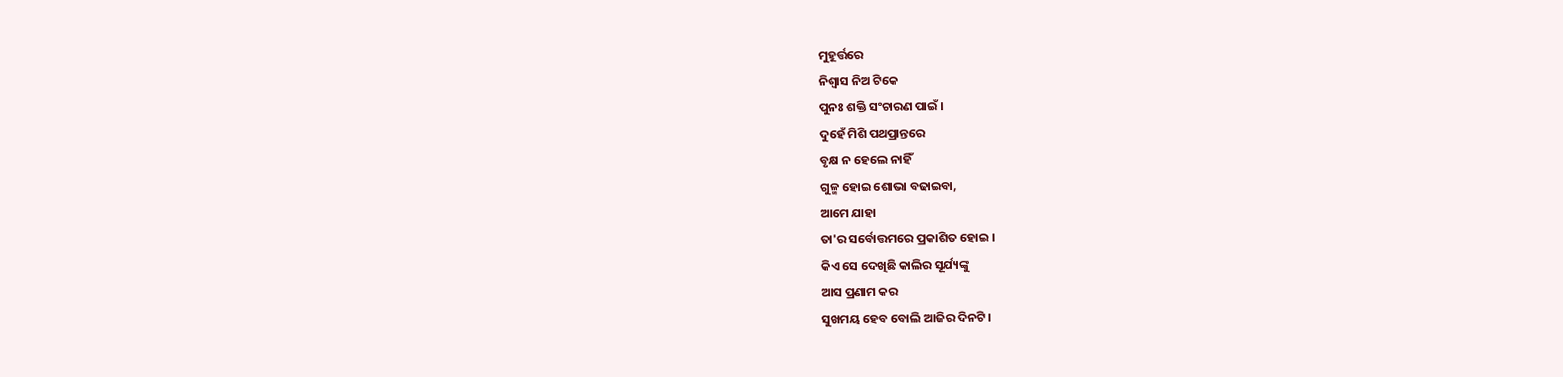ମୁହୂର୍ତ୍ତରେ
ନିଶ୍ବାସ ନିଅ ଟିକେ
ପୁନଃ ଶକ୍ତି ସଂଚାରଣ ପାଇଁ ।
ଦୁହେଁ ମିଶି ପଥପ୍ରାନ୍ତରେ
ବୃକ୍ଷ ନ ହେଲେ ନାହିଁ
ଗୁଳ୍ମ ହୋଇ ଶୋଭା ବଢାଇବା,
ଆମେ ଯାହା
ତା'ର ସର୍ବୋତ୍ତମରେ ପ୍ରକାଶିତ ହୋଇ ।
କିଏ ସେ ଦେଖିଛି କାଲିର ସୂର୍ଯ୍ୟଙ୍କୁ
ଆସ ପ୍ରଣାମ କର
ସୁଖମୟ ହେବ ବୋଲି ଆଜିର ଦିନଟି ।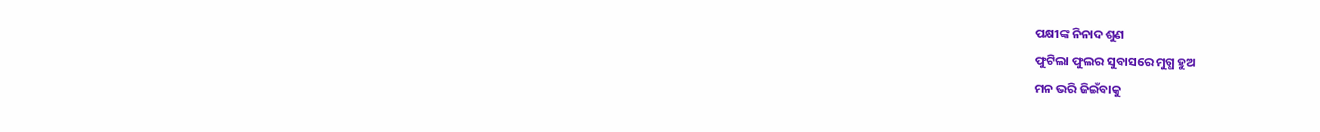ପକ୍ଷୀଙ୍କ ନିନାଦ ଶୁଣ
ଫୁଟିଲା ଫୁଲର ସୁବାସରେ ମୁଗ୍ଧ ହୁଅ
ମନ ଭରି ଜିଇଁବାକୁ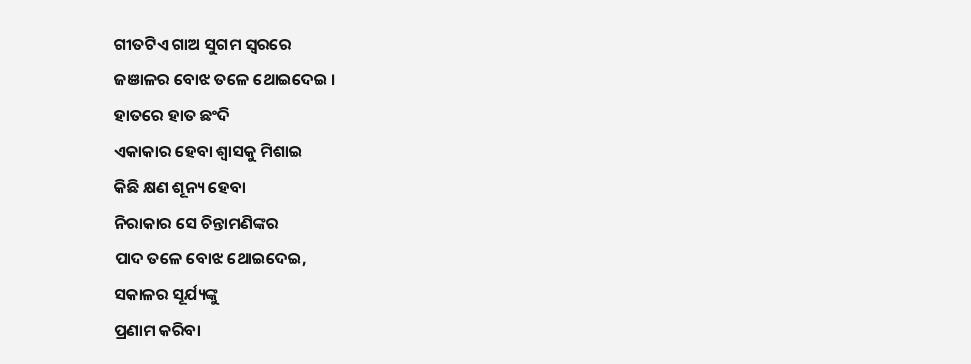ଗୀତଟିଏ ଗାଅ ସୁଗମ ସ୍ୱରରେ
ଜଞାଳର ବୋଝ ତଳେ ଥୋଇଦେଇ ।
ହାତରେ ହାତ ଛଂଦି
ଏକାକାର ହେବା ଶ୍ବାସକୁ ମିଶାଇ
କିଛି କ୍ଷଣ ଶୂନ୍ୟ ହେବା
ନିରାକାର ସେ ଚିନ୍ତାମଣିଙ୍କର
ପାଦ ତଳେ ବୋଝ ଥୋଇଦେଇ,
ସକାଳର ସୂର୍ଯ୍ୟଙ୍କୁ
ପ୍ରଣାମ କରିବା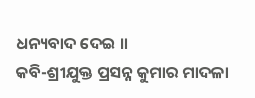ଧନ୍ୟବାଦ ଦେଇ ॥
କବି-ଶ୍ରୀଯୁକ୍ତ ପ୍ରସନ୍ନ କୁମାର ମାଦଳା